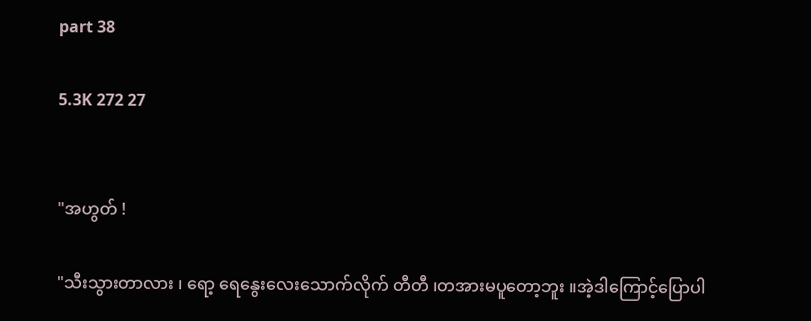part 38

5.3K 272 27


"အဟွတ် !

"သီးသွားတာလား ၊ ရော့ ရေနွေးလေးသောက်လိုက် တီတီ ၊တအားမပူတော့ဘူး ။အဲ့ဒါကြောင့်ပြောပါ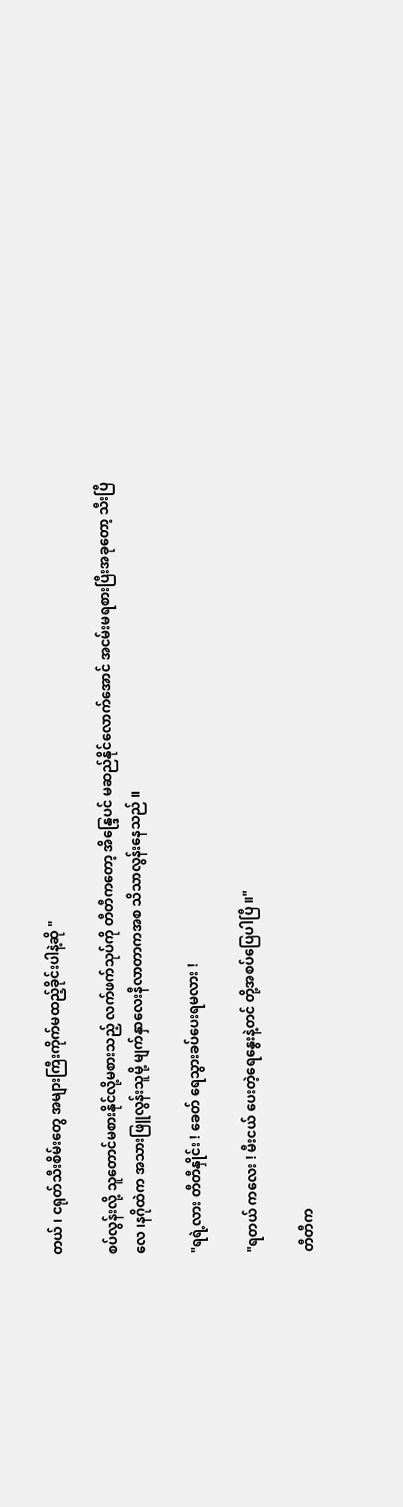တယ် ၊ ငရုတ်သီးစိမ်းတွေ အများကြီးကိုက်မထည့်ခိုင်းပါနဲ့ဆို "

စပ်လွန်းလို့ သူတောင်မစားနိုင်လို့မစားသည့် လက်ဖက်သုပ်ကို တီတီကတော့ အိန္ဒြေပင် မဆည်နိုင်လောက်အောင် အငမ်းမရစားပြီးအခုတော့ သီးပြီလေ ၊နဂိုထဲက အသားဖြူလွန်းသူမို့ မျက်နှာလေးနီလာတာကအစ သိသာလွန်းနေသည် ။

"ရရဲ့လား တီတီနှိုင်း ! ခေတ် ရေသွားခပ်ပေးရမလား !

"ရတယ် ကလေး ! မီးငယ် ပေးတဲ့ရေနွေးနဲ့တင် တို့အစပ်ပြေပါပြီ ။"

တီတီက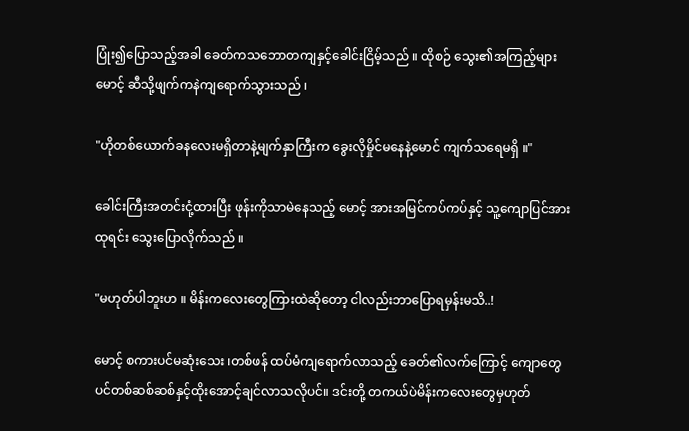ပြုံး၍ပြောသည့်အခါ ခေတ်ကသဘောတကျနှင့်ခေါင်းငြိမ့်သည် ။ ထိုစဉ် သွေး၏အကြည့်များ မောင့် ဆီသို့ဖျက်ကနဲကျရောက်သွားသည် ၊

"ဟိုတစ်ယောက်ခနလေးမရှိတာနဲ့မျက်နှာကြီးက ခွေးလိုမှိုင်မနေနဲ့မောင် ကျက်သရေမရှိ ။"

ခေါင်းကြီးအတင်းငုံ့ထားပြီး ဖုန်းကိုသာမဲနေသည့် မောင့် အားအမြင်ကပ်ကပ်နှင့် သူ့ကျောပြင်အားထုရင်း သွေးပြောလိုက်သည် ။

"မဟုတ်ပါဘူးဟ ။ မိန်းကလေးတွေကြားထဲဆိုတော့ ငါလည်းဘာပြောရမှန်းမသိ..!

မောင့် စကားပင်မဆုံးသေး ၊တစ်ဖန် ထပ်မံကျရောက်လာသည့် ခေတ်၏လက်ကြောင့် ကျောတွေပင်တစ်ဆစ်ဆစ်နှင့်ထိုးအောင့်ချင်လာသလိုပင်။ ဒင်းတို့ တကယ်ပဲမိန်းကလေးတွေမှဟုတ်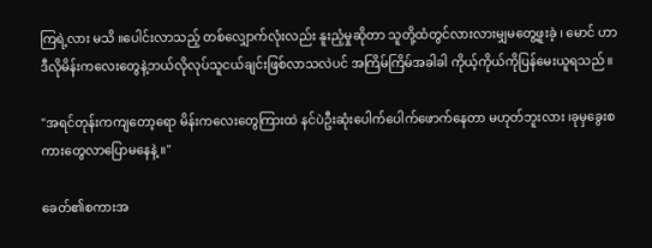ကြရဲ့လား မသိ ။ပေါင်းလာသည့် တစ်လျှောက်လုံးလည်း နူးညံ့မှုဆိုတာ သူတို့ထံတွင်လားလားမျှမတွေ့ဖူးခဲ့ ၊ မောင် ဟာ ဒီလိုမိန်းကလေးတွေနဲ့ဘယ်လိုလုပ်သူငယ်ချင်းဖြစ်လာသလဲပင် အကြိမ်ကြိမ်အခါခါ ကိုယ့်ကိုယ်ကိုပြန်မေးယူရသည် ။

"အရင်တုန်းကကျတော့ရော မိန်းကလေးတွေကြားထဲ နင်ပဲဦးဆုံးပေါက်ပေါက်ဖောက်နေတာ မဟုတ်ဘူးလား ၊ခုမှခွေးစကားတွေလာပြောမနေနဲ့ ။"

ခေတ်၏စကားအ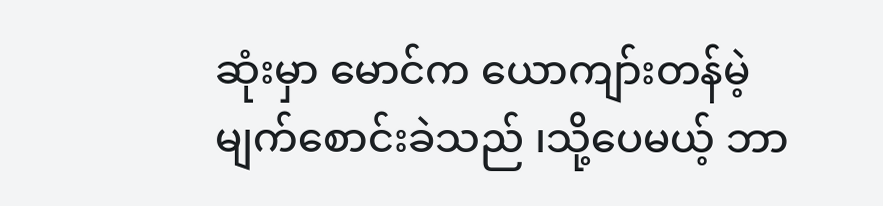ဆုံးမှာ မောင်က ယောကျာ်းတန်မဲ့ မျက်စောင်းခဲသည် ၊သို့ပေမယ့် ဘာ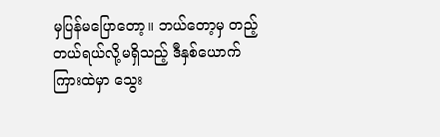မှပြန်မပြောတော့။ ဘယ်တော့မှ တည့်တယ်ရယ်လို့မရှိသည့် ဒီနှစ်ယောက်ကြားထဲမှာ သွေး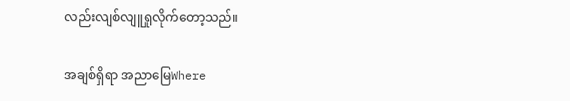လည်းလျစ်လျူရှုလိုက်တော့သည်။

အချစ်ရှိရာ အညာမြေWhere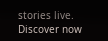stories live. Discover now